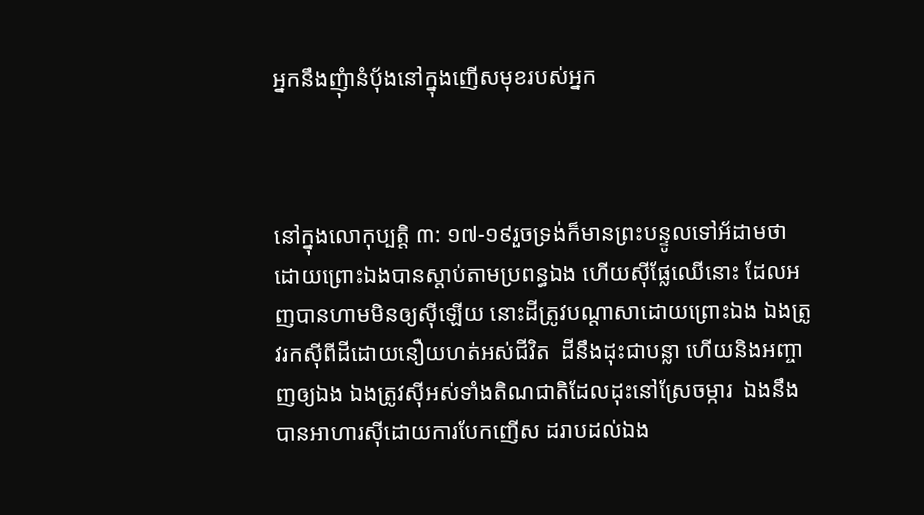អ្នកនឹងញុំានំប៉័ងនៅក្នុងញើសមុខរបស់អ្នក



នៅក្នុងលោកុប្បត្តិ ៣: ១៧-១៩រួចទ្រង់ក៏មានព្រះបន្ទូលទៅអ័ដាមថា ដោយព្រោះឯងបានស្តាប់តាមប្រពន្ធឯង ហើយស៊ីផ្លែឈើនោះ ដែលអញបានហាមមិនឲ្យស៊ីឡើយ នោះដីត្រូវបណ្តាសាដោយព្រោះឯង ឯងត្រូវរកស៊ីពីដីដោយនឿយហត់អស់ជីវិត  ដីនឹងដុះជាបន្លា ហើយនិងអញ្ចាញឲ្យឯង ឯងត្រូវស៊ីអស់ទាំងតិណជាតិដែលដុះនៅស្រែចម្ការ  ឯងនឹងបានអាហារស៊ីដោយការបែកញើស ដរាបដល់ឯង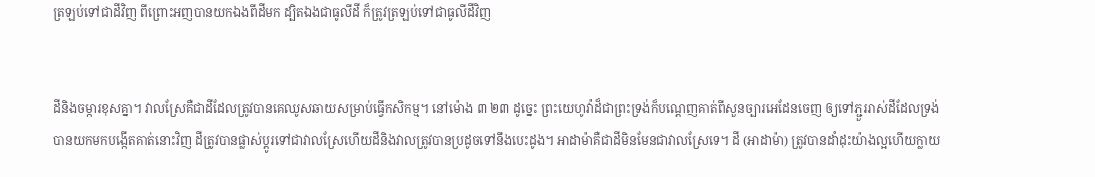ត្រឡប់ទៅជាដីវិញ ពីព្រោះអញបានយកឯងពីដីមក ដ្បិតឯងជាធូលីដី ក៏ត្រូវត្រឡប់ទៅជាធូលីដីវិញ


ដីនិងចម្ការខុសគ្នា។ វាលស្រែគឺជាដីដែលត្រូវបានគេឈូសឆាយសម្រាប់ធ្វើកសិកម្ម។ នៅម៉ោង ៣ ២៣ ដូច្នេះ ព្រះយេហូវ៉ាដ៏ជាព្រះទ្រង់ក៏បណ្តេញគាត់ពីសួនច្បារអេដែនចេញ ឲ្យទៅភ្ជួររាស់ដីដែលទ្រង់បានយកមកបង្កើតគាត់នោះវិញ ដីត្រូវបានផ្លាស់ប្តូរទៅជាវាលស្រែហើយដីនិងវាលត្រូវបានប្រដូចទៅនឹងបេះដូង។ អាដាម៉ាគឺជាដីមិនមែនជាវាលស្រែទេ។ ដី (អាដាម៉ា) ត្រូវបានដាំដុះយ៉ាងល្អហើយក្លាយ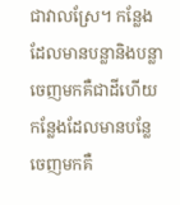ជាវាលស្រែ។ កន្លែងដែលមានបន្លានិងបន្លាចេញមកគឺជាដីហើយកន្លែងដែលមានបន្លែចេញមកគឺ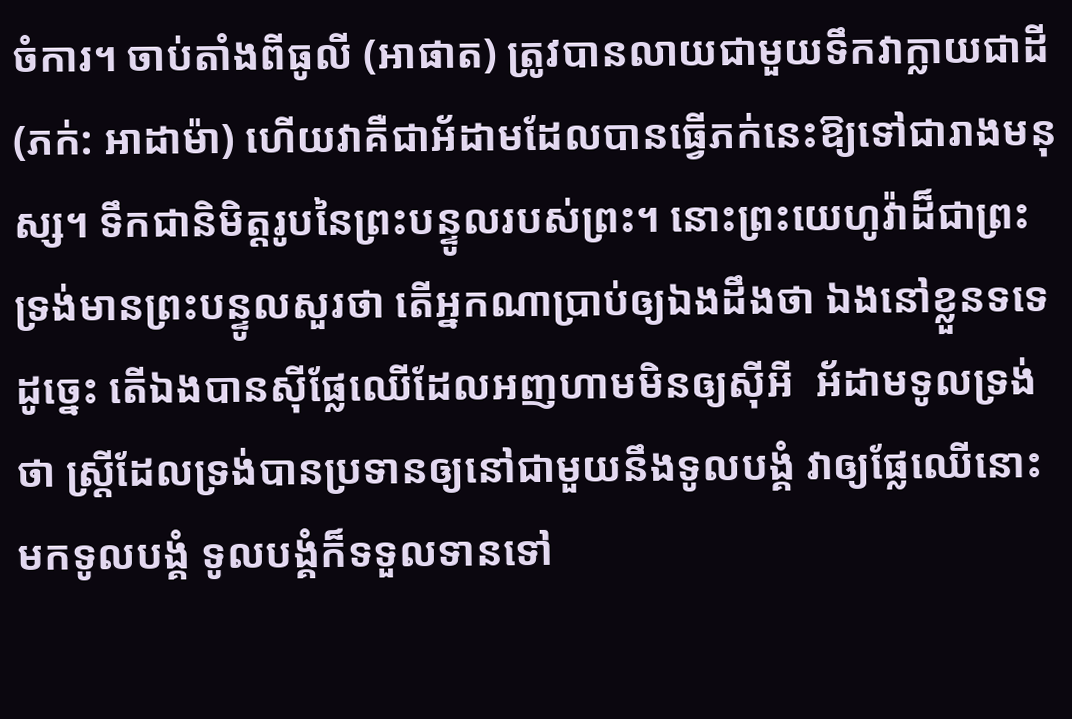ចំការ។ ចាប់តាំងពីធូលី (អាផាត) ត្រូវបានលាយជាមួយទឹកវាក្លាយជាដី (ភក់: អាដាម៉ា) ហើយវាគឺជាអ័ដាមដែលបានធ្វើភក់នេះឱ្យទៅជារាងមនុស្ស។ ទឹកជានិមិត្តរូបនៃព្រះបន្ទូលរបស់ព្រះ។ នោះព្រះយេហូវ៉ាដ៏ជាព្រះទ្រង់មានព្រះបន្ទូលសួរថា តើអ្នកណាប្រាប់ឲ្យឯងដឹងថា ឯងនៅខ្លួនទទេដូច្នេះ តើឯងបានស៊ីផ្លែឈើដែលអញហាមមិនឲ្យស៊ីអី  អ័ដាមទូលទ្រង់ថា ស្ត្រីដែលទ្រង់បានប្រទានឲ្យនៅជាមួយនឹងទូលបង្គំ វាឲ្យផ្លែឈើនោះមកទូលបង្គំ ទូលបង្គំក៏ទទួលទានទៅ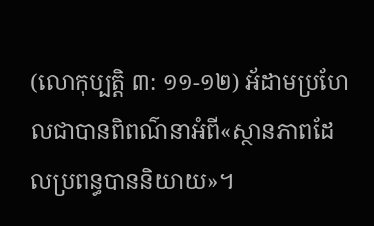(លោកុប្បត្ដិ ៣: ១១-១២) អ័ដាមប្រហែលជាបានពិពណ៌នាអំពី«ស្ថានភាពដែលប្រពន្ធបាននិយាយ»។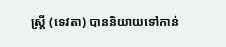ស្ត្រី (ទេវតា) បាននិយាយទៅកាន់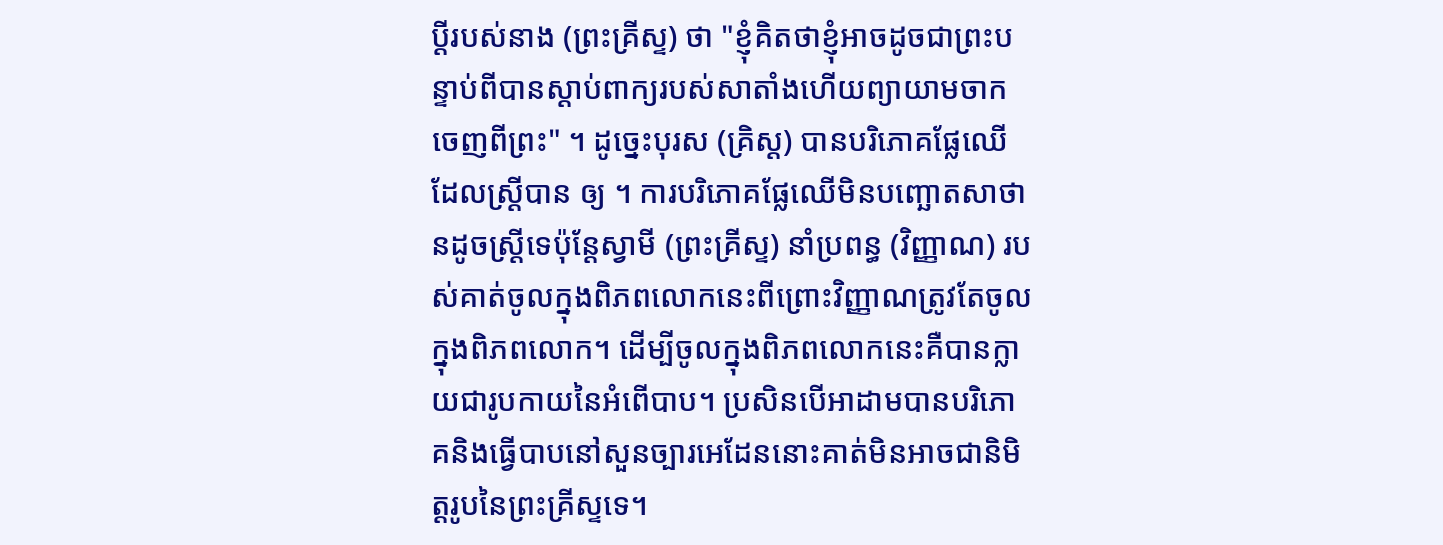ប្តីរបស់នាង (ព្រះគ្រីស្ទ) ថា "ខ្ញុំគិតថាខ្ញុំអាចដូចជាព្រះបន្ទាប់ពីបានស្តាប់ពាក្យរបស់សាតាំងហើយព្យាយាមចាកចេញពីព្រះ" ។ ដូច្នេះបុរស (គ្រិស្ដ) បានបរិភោគផ្លែឈើដែលស្ដ្រីបាន ឲ្យ ។ ការបរិភោគផ្លែឈើមិនបញ្ឆោតសាថានដូចស្ត្រីទេប៉ុន្តែស្វាមី (ព្រះគ្រីស្ទ) នាំប្រពន្ធ (វិញ្ញាណ) របស់គាត់ចូលក្នុងពិភពលោកនេះពីព្រោះវិញ្ញាណត្រូវតែចូលក្នុងពិភពលោក។ ដើម្បីចូលក្នុងពិភពលោកនេះគឺបានក្លាយជារូបកាយនៃអំពើបាប។ ប្រសិនបើអាដាមបានបរិភោគនិងធ្វើបាបនៅសួនច្បារអេដែននោះគាត់មិនអាចជានិមិត្តរូបនៃព្រះគ្រីស្ទទេ។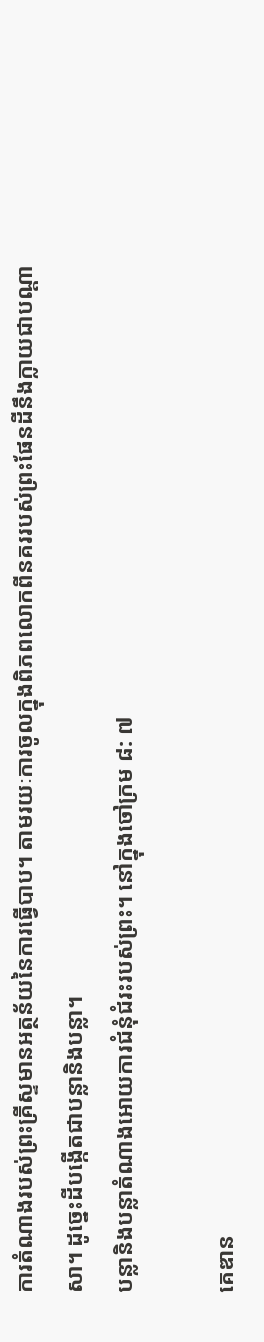ការតំណាងរបស់ព្រះគ្រីស្ទមានអត្ថន័យនៃការធ្វើបាប។ តាមរយៈការចូលក្នុងពិភពលោកពីនគររបស់ព្រះផែនដីនឹងក្លាយជាបណ្តាសា។ ដូច្នេះដីបង្កើតជាបន្លានិងបន្លា។
បន្លានិងបន្លាតំណាងអោយការជំនុំជំរះរបស់ព្រះ។ នៅក្នុងចៅក្រម ៨: ៧

គេឌាន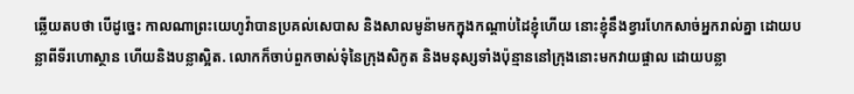ឆ្លើយតបថា បើដូច្នេះ កាលណាព្រះយេហូវ៉ាបានប្រគល់សេបាស និងសាលមូន៉ាមកក្នុងកណ្តាប់ដៃខ្ញុំហើយ នោះខ្ញុំនឹងខ្វារហែកសាច់អ្នករាល់គ្នា ដោយបន្លាពីទីរហោស្ថាន ហើយនិងបន្លាស្អិត. លោកក៏ចាប់ពួកចាស់ទុំនៃក្រុងសិកូត និងមនុស្សទាំងប៉ុន្មាននៅក្រុងនោះមកវាយផ្ចាល ដោយបន្លា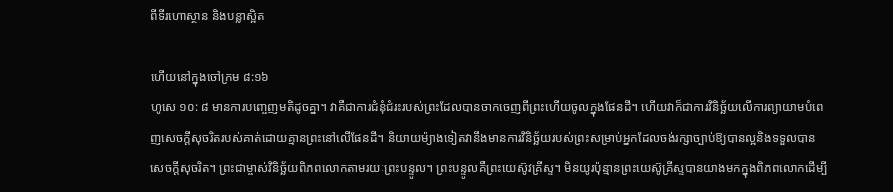ពីទីរហោស្ថាន និងបន្លាស្អិត

ហើយនៅក្នុងចៅក្រម ៨:១៦
ហូសេ ១០: ៨ មានការបញ្ចេញមតិដូចគ្នា។ វាគឺជាការជំនុំជំរះរបស់ព្រះដែលបានចាកចេញពីព្រះហើយចូលក្នុងផែនដី។ ហើយវាក៏ជាការវិនិច្ឆ័យលើការព្យាយាមបំពេញសេចក្តីសុចរិតរបស់គាត់ដោយគ្មានព្រះនៅលើផែនដី។ និយាយម៉្យាងទៀតវានឹងមានការវិនិច្ឆ័យរបស់ព្រះសម្រាប់អ្នកដែលចង់រក្សាច្បាប់ឱ្យបានល្អនិងទទួលបានសេចក្តីសុចរិត។ ព្រះជាម្ចាស់វិនិច្ឆ័យពិភពលោកតាមរយៈព្រះបន្ទូល។ ព្រះបន្ទូលគឺព្រះយេស៊ូវគ្រីស្ទ។ មិនយូរប៉ុន្មានព្រះយេស៊ូគ្រីស្ទបានយាងមកក្នុងពិភពលោកដើម្បី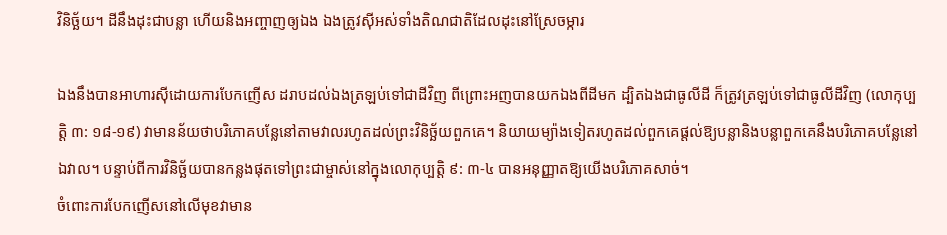វិនិច្ឆ័យ។ ដីនឹងដុះជាបន្លា ហើយនិងអញ្ចាញឲ្យឯង ឯងត្រូវស៊ីអស់ទាំងតិណជាតិដែលដុះនៅស្រែចម្ការ

ឯងនឹងបានអាហារស៊ីដោយការបែកញើស ដរាបដល់ឯងត្រឡប់ទៅជាដីវិញ ពីព្រោះអញបានយកឯងពីដីមក ដ្បិតឯងជាធូលីដី ក៏ត្រូវត្រឡប់ទៅជាធូលីដីវិញ (លោកុប្បត្ដិ ៣: ១៨-១៩) វាមានន័យថាបរិភោគបន្លែនៅតាមវាលរហូតដល់ព្រះវិនិច្ឆ័យពួកគេ។ និយាយម្យ៉ាងទៀតរហូតដល់ពួកគេផ្តល់ឱ្យបន្លានិងបន្លាពួកគេនឹងបរិភោគបន្លែនៅឯវាល។ បន្ទាប់ពីការវិនិច្ឆ័យបានកន្លងផុតទៅព្រះជាម្ចាស់នៅក្នុងលោកុប្បត្តិ ៩: ៣-៤ បានអនុញ្ញាតឱ្យយើងបរិភោគសាច់។
ចំពោះការបែកញើសនៅលើមុខវាមាន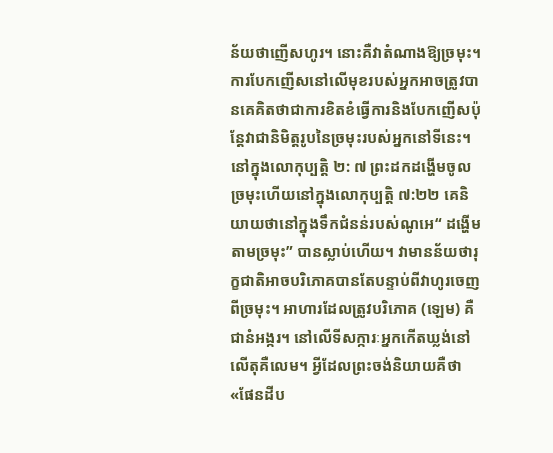ន័យថាញើសហូរ។ នោះគឺវាតំណាងឱ្យច្រមុះ។ ការបែកញើសនៅលើមុខរបស់អ្នកអាចត្រូវបានគេគិតថាជាការខិតខំធ្វើការនិងបែកញើសប៉ុន្តែវាជានិមិត្តរូបនៃច្រមុះរបស់អ្នកនៅទីនេះ។ នៅក្នុងលោកុប្បត្តិ ២: ៧ ព្រះដកដង្ហើមចូលច្រមុះហើយនៅក្នុងលោកុប្បត្តិ ៧:២២ គេនិយាយថានៅក្នុងទឹកជំនន់របស់ណូអេ“ ដង្ហើមតាមច្រមុះ” បានស្លាប់ហើយ។ វាមានន័យថារុក្ខជាតិអាចបរិភោគបានតែបន្ទាប់ពីវាហូរចេញពីច្រមុះ។ អាហារដែលត្រូវបរិភោគ (ឡេម) គឺជានំអង្ករ។ នៅលើទីសក្ការៈអ្នកកើតឃ្លង់នៅលើតុគឺលេម។ អ្វីដែលព្រះចង់និយាយគឺថា«ផែនដីប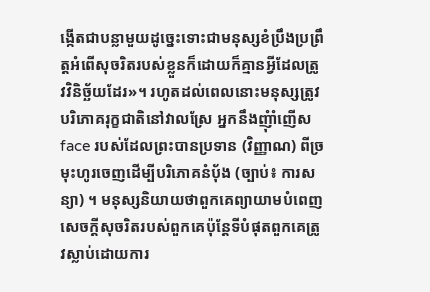ង្កើតជាបន្លាមួយដូច្នេះទោះជាមនុស្សខំប្រឹងប្រព្រឹត្ដអំពើសុចរិតរបស់ខ្លួនក៏ដោយក៏គ្មានអ្វីដែលត្រូវវិនិច្ឆ័យដែរ»។ រហូតដល់ពេលនោះមនុស្សត្រូវបរិភោគរុក្ខជាតិនៅវាលស្រែ អ្នកនឹងញុំាំញើស face របស់ដែលព្រះបានប្រទាន (វិញ្ញាណ) ពីច្រមុះហូរចេញដើម្បីបរិភោគនំប៉័ង (ច្បាប់៖ ការសន្យា) ។ មនុស្សនិយាយថាពួកគេព្យាយាមបំពេញសេចក្តីសុចរិតរបស់ពួកគេប៉ុន្តែទីបំផុតពួកគេត្រូវស្លាប់ដោយការ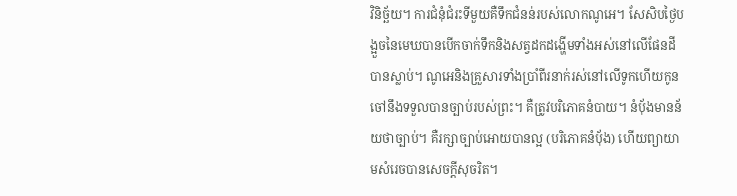វិនិច្ឆ័យ។ ការជំនុំជំរះទីមួយគឺទឹកជំនន់របស់លោកណូអេ។ សែសិបថ្ងៃបង្អួចនៃមេឃបានបើកចាក់ទឹកនិងសត្វដកដង្ហើមទាំងអស់នៅលើផែនដីបានស្លាប់។ ណូអេនិងគ្រួសារទាំងប្រាំពីរនាក់រស់នៅលើទូកហើយកូនចៅនឹងទទួលបានច្បាប់របស់ព្រះ។ គឺត្រូវបរិភោគនំបាយ។ នំប៉័ងមានន័យថាច្បាប់។ គឺរក្សាច្បាប់អោយបានល្អ (បរិភោគនំប៉័ង) ហើយព្យាយាមសំរេចបានសេចក្តីសុចរិត។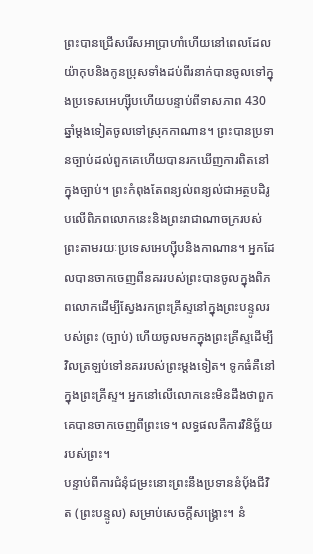ព្រះបានជ្រើសរើសអាប្រាហាំហើយនៅពេលដែលយ៉ាកុបនិងកូនប្រុសទាំងដប់ពីរនាក់បានចូលទៅក្នុងប្រទេសអេហ្ស៊ីបហើយបន្ទាប់ពីទាសភាព 430 ឆ្នាំម្តងទៀតចូលទៅស្រុកកាណាន។ ព្រះបានប្រទានច្បាប់ដល់ពួកគេហើយបានរកឃើញការពិតនៅក្នុងច្បាប់។ ព្រះកំពុងតែពន្យល់ពន្យល់ជាអត្ថបដិរូបលើពិភពលោកនេះនិងព្រះរាជាណាចក្ររបស់ព្រះតាមរយៈប្រទេសអេហ្ស៊ីបនិងកាណាន។ អ្នកដែលបានចាកចេញពីនគររបស់ព្រះបានចូលក្នុងពិភពលោកដើម្បីស្វែងរកព្រះគ្រីស្ទនៅក្នុងព្រះបន្ទូលរបស់ព្រះ (ច្បាប់) ហើយចូលមកក្នុងព្រះគ្រីស្ទដើម្បីវិលត្រឡប់ទៅនគររបស់ព្រះម្តងទៀត។ ទូកធំគឺនៅក្នុងព្រះគ្រីស្ទ។ អ្នកនៅលើលោកនេះមិនដឹងថាពួកគេបានចាកចេញពីព្រះទេ។ លទ្ធផលគឺការវិនិច្ឆ័យរបស់ព្រះ។
បន្ទាប់ពីការជំនុំជម្រះនោះព្រះនឹងប្រទាននំប៉័ងជីវិត (ព្រះបន្ទូល) សម្រាប់សេចក្ដីសង្គ្រោះ។ នំ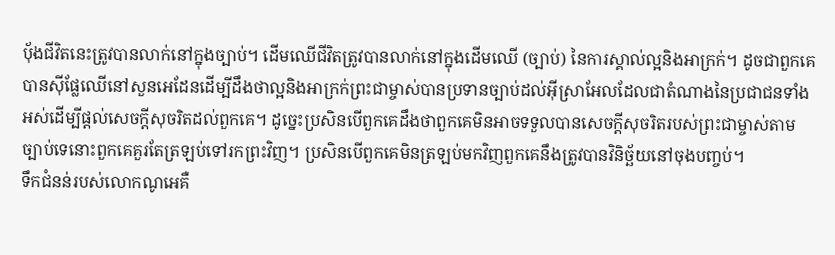ប៉័ងជីវិតនេះត្រូវបានលាក់នៅក្នុងច្បាប់។ ដើមឈើជីវិតត្រូវបានលាក់នៅក្នុងដើមឈើ (ច្បាប់) នៃការស្គាល់ល្អនិងអាក្រក់។ ដូចជាពួកគេបានស៊ីផ្លែឈើនៅសួនអេដែនដើម្បីដឹងថាល្អនិងអាក្រក់ព្រះជាម្ចាស់បានប្រទានច្បាប់ដល់អ៊ីស្រាអែលដែលជាតំណាងនៃប្រជាជនទាំងអស់ដើម្បីផ្តល់សេចក្តីសុចរិតដល់ពួកគេ។ ដូច្នេះប្រសិនបើពួកគេដឹងថាពួកគេមិនអាចទទួលបានសេចក្តីសុចរិតរបស់ព្រះជាម្ចាស់តាមច្បាប់ទេនោះពួកគេគួរតែត្រឡប់ទៅរកព្រះវិញ។ ប្រសិនបើពួកគេមិនត្រឡប់មកវិញពួកគេនឹងត្រូវបានវិនិច្ឆ័យនៅចុងបញ្ចប់។
ទឹកជំនន់របស់លោកណូអេគឺ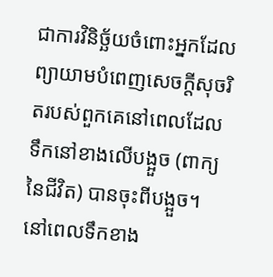ជាការវិនិច្ឆ័យចំពោះអ្នកដែលព្យាយាមបំពេញសេចក្តីសុចរិតរបស់ពួកគេនៅពេលដែលទឹកនៅខាងលើបង្អួច (ពាក្យនៃជីវិត) បានចុះពីបង្អួច។ នៅពេលទឹកខាង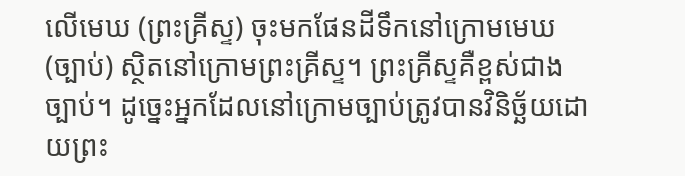លើមេឃ (ព្រះគ្រីស្ទ) ចុះមកផែនដីទឹកនៅក្រោមមេឃ (ច្បាប់) ស្ថិតនៅក្រោមព្រះគ្រីស្ទ។ ព្រះគ្រីស្ទគឺខ្ពស់ជាងច្បាប់។ ដូច្នេះអ្នកដែលនៅក្រោមច្បាប់ត្រូវបានវិនិច្ឆ័យដោយព្រះ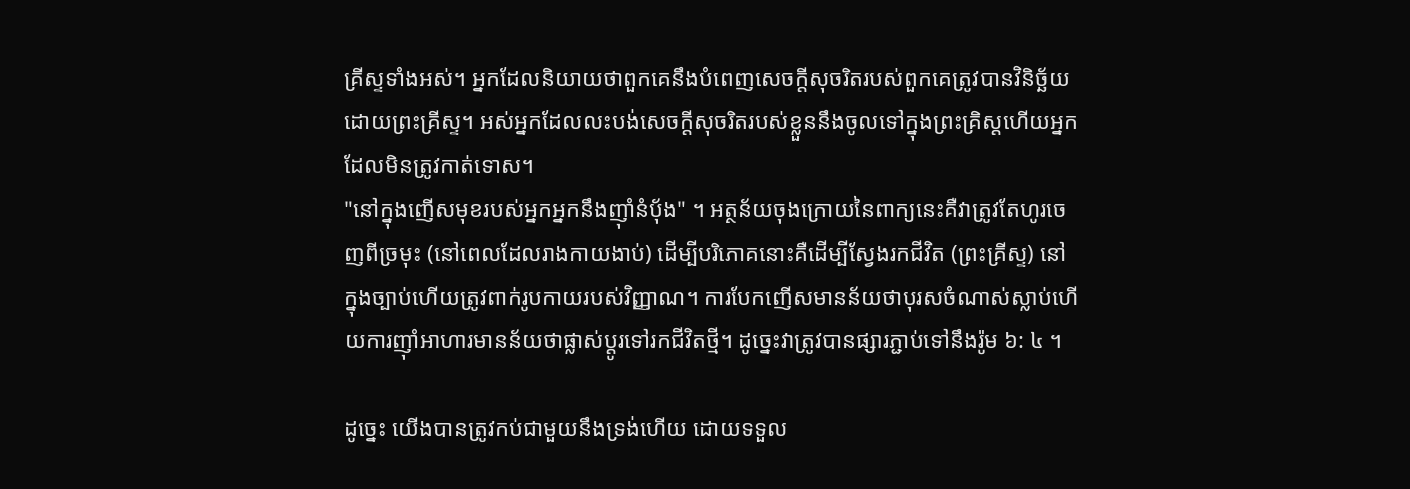គ្រីស្ទទាំងអស់។ អ្នកដែលនិយាយថាពួកគេនឹងបំពេញសេចក្តីសុចរិតរបស់ពួកគេត្រូវបានវិនិច្ឆ័យដោយព្រះគ្រីស្ទ។ អស់អ្នកដែលលះបង់សេចក្ដីសុចរិតរបស់ខ្លួននឹងចូលទៅក្នុងព្រះគ្រិស្ដហើយអ្នកដែលមិនត្រូវកាត់ទោស។
"នៅក្នុងញើសមុខរបស់អ្នកអ្នកនឹងញ៉ាំនំបុ័ង" ។ អត្ថន័យចុងក្រោយនៃពាក្យនេះគឺវាត្រូវតែហូរចេញពីច្រមុះ (នៅពេលដែលរាងកាយងាប់) ដើម្បីបរិភោគនោះគឺដើម្បីស្វែងរកជីវិត (ព្រះគ្រីស្ទ) នៅក្នុងច្បាប់ហើយត្រូវពាក់រូបកាយរបស់វិញ្ញាណ។ ការបែកញើសមានន័យថាបុរសចំណាស់ស្លាប់ហើយការញ៉ាំអាហារមានន័យថាផ្លាស់ប្តូរទៅរកជីវិតថ្មី។ ដូច្នេះវាត្រូវបានផ្សារភ្ជាប់ទៅនឹងរ៉ូម ៦: ៤ ។

ដូច្នេះ យើងបានត្រូវកប់ជាមួយនឹងទ្រង់ហើយ ដោយទទួល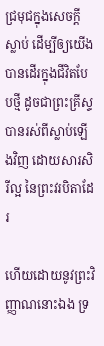ជ្រមុជក្នុងសេចក្ដីស្លាប់ ដើម្បីឲ្យយើងបានដើរក្នុងជីវិតបែបថ្មី ដូចជាព្រះគ្រីស្ទបានរស់ពីស្លាប់ឡើងវិញ ដោយសារសិរីល្អ នៃព្រះវរបិតាដែរ

ហើយដោយនូវព្រះវិញ្ញាណនោះឯង ទ្រ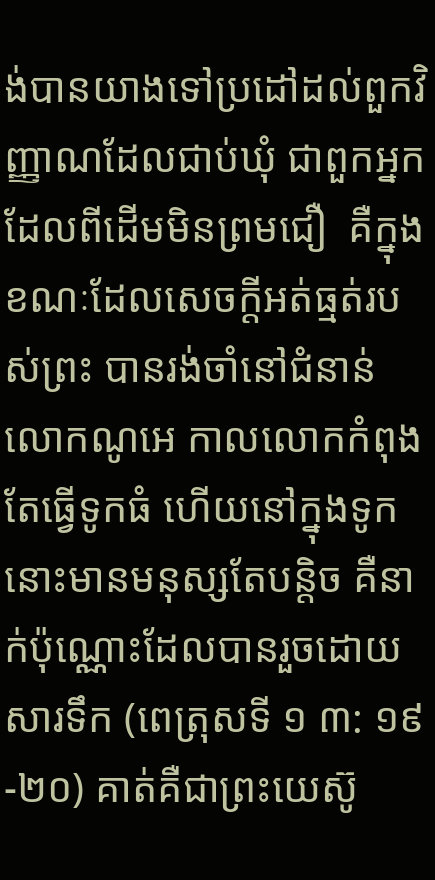ង់បានយាងទៅប្រដៅដល់ពួកវិញ្ញាណដែលជាប់ឃុំ ជាពួកអ្នកដែលពីដើមមិនព្រមជឿ  គឺក្នុងខណៈដែលសេចក្ដីអត់ធ្មត់របស់ព្រះ បានរង់ចាំនៅជំនាន់លោកណូអេ កាលលោកកំពុងតែធ្វើទូកធំ ហើយនៅក្នុងទូកនោះមានមនុស្សតែបន្តិច គឺនាក់ប៉ុណ្ណោះដែលបានរួចដោយសារទឹក (ពេត្រុសទី ១ ៣: ១៩-២០) គាត់គឺជាព្រះយេស៊ូ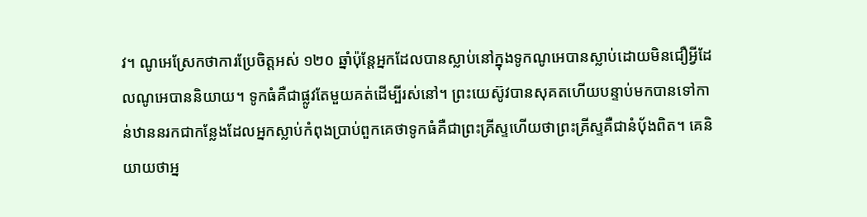វ។ ណូអេស្រែកថាការប្រែចិត្តអស់ ១២០ ឆ្នាំប៉ុន្តែអ្នកដែលបានស្លាប់នៅក្នុងទូកណូអេបានស្លាប់ដោយមិនជឿអ្វីដែលណូអេបាននិយាយ។ ទូកធំគឺជាផ្លូវតែមួយគត់ដើម្បីរស់នៅ។ ព្រះយេស៊ូវបានសុគតហើយបន្ទាប់មកបានទៅកាន់ឋាននរកជាកន្លែងដែលអ្នកស្លាប់កំពុងប្រាប់ពួកគេថាទូកធំគឺជាព្រះគ្រីស្ទហើយថាព្រះគ្រីស្ទគឺជានំប៉័ងពិត។ គេនិយាយថាអ្ន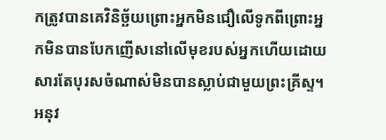កត្រូវបានគេវិនិច្ឆ័យព្រោះអ្នកមិនជឿលើទូកពីព្រោះអ្នកមិនបានបែកញើសនៅលើមុខរបស់អ្នកហើយដោយសារតែបុរសចំណាស់មិនបានស្លាប់ជាមួយព្រះគ្រីស្ទ។
អនុវ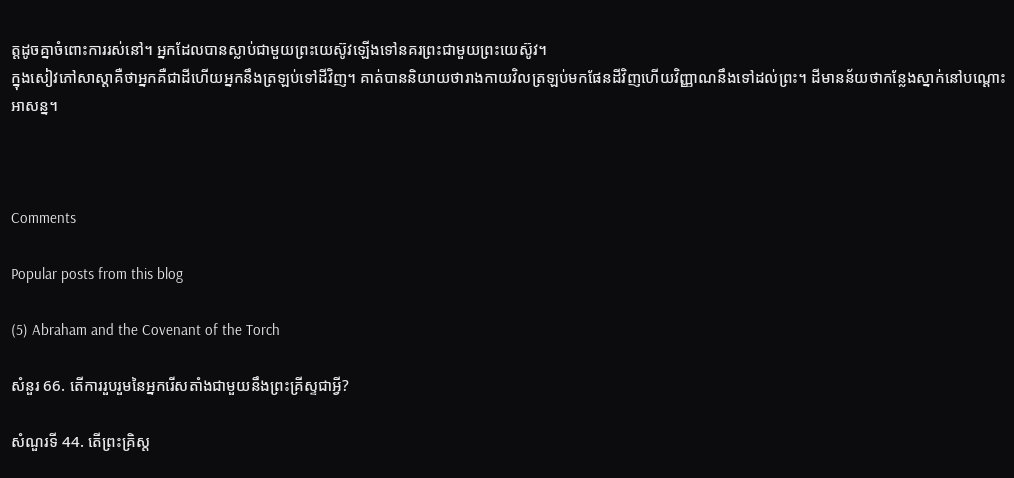ត្តដូចគ្នាចំពោះការរស់នៅ។ អ្នកដែលបានស្លាប់ជាមួយព្រះយេស៊ូវឡើងទៅនគរព្រះជាមួយព្រះយេស៊ូវ។
ក្នុងសៀវភៅសាស្ដាគឺថាអ្នកគឺជាដីហើយអ្នកនឹងត្រឡប់ទៅដីវិញ។ គាត់បាននិយាយថារាងកាយវិលត្រឡប់មកផែនដីវិញហើយវិញ្ញាណនឹងទៅដល់ព្រះ។ ដីមានន័យថាកន្លែងស្នាក់នៅបណ្តោះអាសន្ន។



Comments

Popular posts from this blog

(5) Abraham and the Covenant of the Torch

សំនួរ 66. តើការរួបរួមនៃអ្នករើសតាំងជាមួយនឹងព្រះគ្រីស្ទជាអ្វី?

សំណួរទី 44. តើព្រះគ្រិស្ត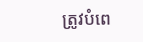ត្រូវបំពេ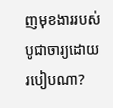ញមុខងាររបស់បូជាចារ្យដោយរបៀបណា?